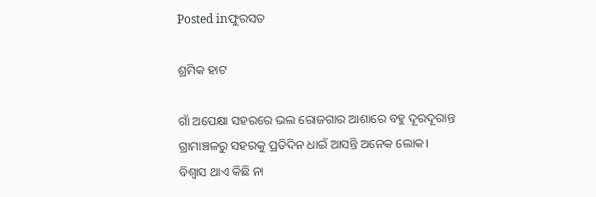Posted inଫୁରସତ

ଶ୍ରମିକ ହାଟ

ଗାଁ ଅପେକ୍ଷା ସହରରେ ଭଲ ରୋଜଗାର ଆଶାରେ ବହୁ ଦୂରଦୂରାନ୍ତ ଗ୍ରାମାଞ୍ଚଳରୁ ସହରକୁ ପ୍ରତିଦିନ ଧାଇଁ ଆସନ୍ତି ଅନେକ ଲୋକ। ବିଶ୍ୱାସ ଥାଏ କିଛି ନା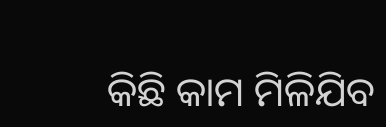କିଛି କାମ ମିଳିଯିବ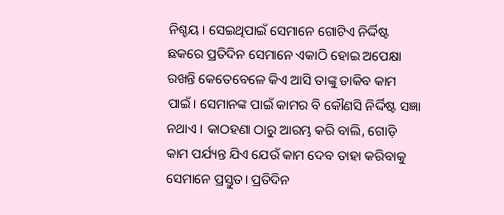ନିଶ୍ଚୟ। ସେଇଥିପାଇଁ ସେମାନେ ଗୋଟିଏ ନିର୍ଦ୍ଦିଷ୍ଟ ଛକରେ ପ୍ରତିଦିନ ସେମାନେ ଏକାଠି ହୋଇ ଅପେକ୍ଷା ରଖନ୍ତି କେତେବେଳେ କିଏ ଆସି ତାଙ୍କୁ ଡାକିବ କାମ ପାଇଁ। ସେମାନଙ୍କ ପାଇଁ କାମର ବି କୌଣସି ନିର୍ଦ୍ଦିଷ୍ଟ ସଜ୍ଞା ନଥାଏ। କାଠହଣା ଠାରୁ ଆରମ୍ଭ କରି ବାଲି, ଗୋଡ଼ି କାମ ପର୍ଯ୍ୟନ୍ତ ଯିଏ ଯେଉଁ କାମ ଦେବ ତାହା କରିବାକୁ ସେମାନେ ପ୍ରସ୍ତୁତ। ପ୍ରତିଦିନ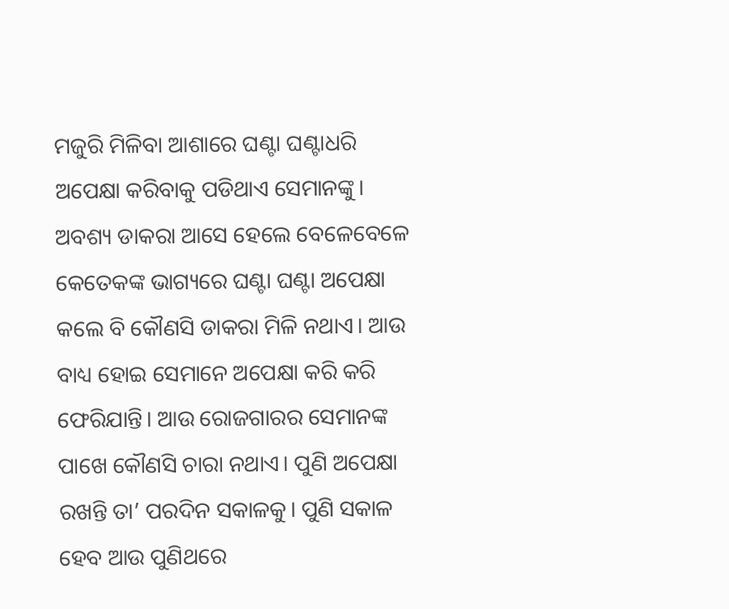ମଜୁରି ମିଳିବା ଆଶାରେ ଘଣ୍ଟା ଘଣ୍ଟାଧରି ଅପେକ୍ଷା କରିବାକୁ ପଡିଥାଏ ସେମାନଙ୍କୁ।
ଅବଶ୍ୟ ଡାକରା ଆସେ ହେଲେ ବେଳେବେଳେ କେତେକଙ୍କ ଭାଗ୍ୟରେ ଘଣ୍ଟା ଘଣ୍ଟା ଅପେକ୍ଷା କଲେ ବି କୌଣସି ଡାକରା ମିଳି ନଥାଏ। ଆଉ ବାଧ୍ୟ ହୋଇ ସେମାନେ ଅପେକ୍ଷା କରି କରି ଫେରିଯାନ୍ତି। ଆଉ ରୋଜଗାରର ସେମାନଙ୍କ ପାଖେ କୌଣସି ଚାରା ନଥାଏ। ପୁଣି ଅପେକ୍ଷା ରଖନ୍ତି ତା’ ପରଦିନ ସକାଳକୁ। ପୁଣି ସକାଳ ହେବ ଆଉ ପୁଣିଥରେ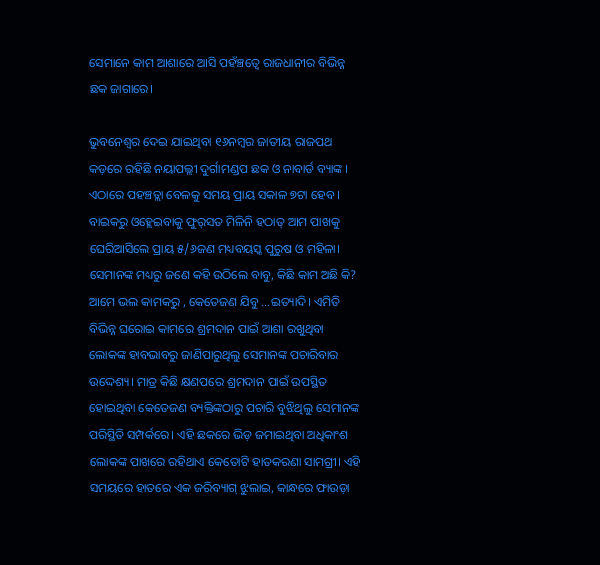ସେମାନେ କାମ ଆଶାରେ ଆସି ପହଁଞ୍ଚତ୍ବେ ରାଜଧାନୀର ବିଭିନ୍ନ ଛକ ଜାଗାରେ।

ଭୁବନେଶ୍ୱର ଦେଇ ଯାଇଥିବା ୧୬ନମ୍ବର ଜାତୀୟ ରାଜପଥ କଡ଼ରେ ରହିଛି ନୟାପଲ୍ଲୀ ଦୁର୍ଗାମଣ୍ଡପ ଛକ ଓ ନାବାର୍ଡ ବ୍ୟାଙ୍କ । ଏଠାରେ ପହଞ୍ଚତ୍ଲା ବେଳକୁ ସମୟ ପ୍ରାୟ ସକାଳ ୭ଟା ହେବ । ବାଇକରୁ ଓହ୍ଲେଇବାକୁ ଫୁର୍‌ସତ ମିଳିନି ହଠାତ୍‌ ଆମ ପାଖକୁ ଘେରିଆସିଲେ ପ୍ରାୟ ୫/୬ଜଣ ମଧ୍ୟବୟସ୍କ ପୁରୁଷ ଓ ମହିଳା। ସେମାନଙ୍କ ମଧ୍ୟରୁ ଜଣେ କହି ଉଠିଲେ ବାବୁ, କିଛି କାମ ଅଛି କି? ଆମେ ଭଲ କାମକରୁ , କେତେଜଣ ଯିବୁ …ଇତ୍ୟାଦି। ଏମିତି ବିଭିନ୍ନ ଘରୋଇ କାମରେ ଶ୍ରମଦାନ ପାଇଁ ଆଶା ରଖୁଥିବା ଲୋକଙ୍କ ହାବଭାବରୁ ଜାଣିପାରୁଥିଲୁ ସେମାନଙ୍କ ପଚାରିବାର ଉଦ୍ଦେଶ୍ୟ। ମାତ୍ର କିଛି କ୍ଷଣପରେ ଶ୍ରମଦାନ ପାଇଁ ଉପସ୍ଥିତ ହୋଇଥିବା କେତେଜଣ ବ୍ୟକ୍ତିଙ୍କଠାରୁ ପଚାରି ବୁଝିଥିଲୁ ସେମାନଙ୍କ ପରିସ୍ଥିତି ସମ୍ପର୍କରେ। ଏହି ଛକରେ ଭିଡ଼ ଜମାଇଥିବା ଅଧିକାଂଶ ଲୋକଙ୍କ ପାଖରେ ରହିଥାଏ କେତୋଟି ହାତକରଣା ସାମଗ୍ରୀ। ଏହି ସମୟରେ ହାତରେ ଏକ ଜରିବ୍ୟାଗ୍‌ ଝୁଲାଇ, କାନ୍ଧରେ ଫାଉଡ଼ା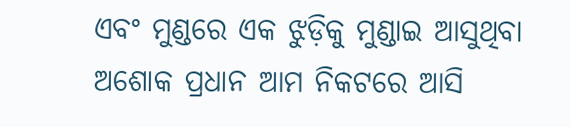ଏବଂ ମୁଣ୍ଡରେ ଏକ ଝୁଡ଼ିକୁ ମୁଣ୍ଡାଇ ଆସୁଥିବା ଅଶୋକ ପ୍ରଧାନ ଆମ ନିକଟରେ ଆସି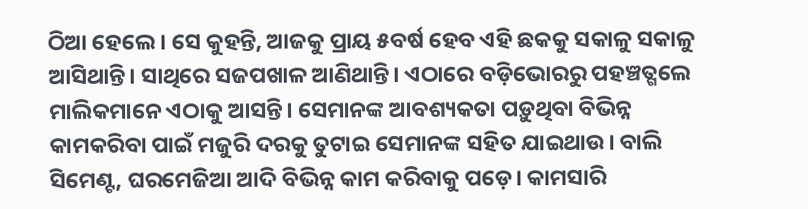ଠିଆ ହେଲେ । ସେ କୁହନ୍ତି, ଆଜକୁ ପ୍ରାୟ ୫ବର୍ଷ ହେବ ଏହି ଛକକୁ ସକାଳୁ ସକାଳୁ ଆସିଥାନ୍ତି। ସାଥିରେ ସଜପଖାଳ ଆଣିଥାନ୍ତି। ଏଠାରେ ବଡ଼ିଭୋରରୁ ପହଞ୍ଚତ୍ଗଲେ ମାଲିକମାନେ ଏଠାକୁ ଆସନ୍ତି। ସେମାନଙ୍କ ଆବଶ୍ୟକତା ପଡ଼ୁଥିବା ବିଭିନ୍ନ କାମକରିବା ପାଇଁ ମଜୁରି ଦରକୁ ତୁଟାଇ ସେମାନଙ୍କ ସହିତ ଯାଇଥାଉ। ବାଲି ସିମେଣ୍ଟ, ଘରମେଜିଆ ଆଦି ବିଭିନ୍ନ କାମ କରିବାକୁ ପଡ଼େ। କାମସାରି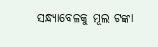ସନ୍ଧ୍ୟାବେଳକୁ ମୂଲ ଟଙ୍କା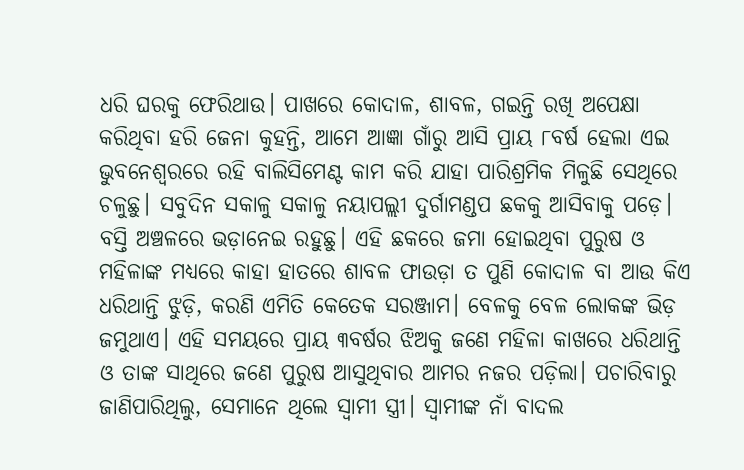ଧରି ଘରକୁ ଫେରିଥାଉ। ପାଖରେ କୋଦାଳ, ଶାବଳ, ଗଇନ୍ତି ରଖି ଅପେକ୍ଷା କରିଥିବା ହରି ଜେନା କୁହନ୍ତି, ଆମେ ଆଜ୍ଞା ଗାଁରୁ ଆସି ପ୍ରାୟ ୮ବର୍ଷ ହେଲା ଏଇ ଭୁବନେଶ୍ୱରରେ ରହି ବାଲିସିମେଣ୍ଟ କାମ କରି ଯାହା ପାରିଶ୍ରମିକ ମିଳୁଛି ସେଥିରେ ଚଳୁଛୁ। ସବୁଦିନ ସକାଳୁ ସକାଳୁ ନୟାପଲ୍ଲୀ ଦୁର୍ଗାମଣ୍ଡପ ଛକକୁ ଆସିବାକୁ ପଡ଼େ। ବସ୍ତି ଅଞ୍ଚଳରେ ଭଡ଼ାନେଇ ରହୁଛୁ। ଏହି ଛକରେ ଜମା ହୋଇଥିବା ପୁରୁଷ ଓ ମହିଳାଙ୍କ ମଧ୍ୟରେ କାହା ହାତରେ ଶାବଳ ଫାଉଡ଼ା ତ ପୁଣି କୋଦାଳ ବା ଆଉ କିଏ ଧରିଥାନ୍ତି ଝୁଡ଼ି, କରଣି ଏମିତି କେତେକ ସରଞ୍ଜାମ। ବେଳକୁ ବେଳ ଲୋକଙ୍କ ଭିଡ଼ ଜମୁଥାଏ। ଏହି ସମୟରେ ପ୍ରାୟ ୩ବର୍ଷର ଝିଅକୁ ଜଣେ ମହିଳା କାଖରେ ଧରିଥାନ୍ତି ଓ ତାଙ୍କ ସାଥିରେ ଜଣେ ପୁରୁଷ ଆସୁଥିବାର ଆମର ନଜର ପଡ଼ିଲା। ପଚାରିବାରୁ ଜାଣିପାରିଥିଲୁ, ସେମାନେ ଥିଲେ ସ୍ବାମୀ ସ୍ତ୍ରୀ। ସ୍ବାମୀଙ୍କ ନାଁ ବାଦଲ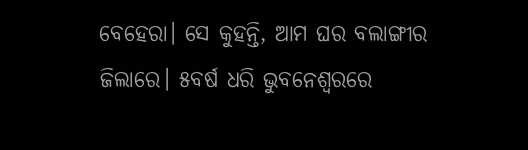ବେହେରା। ସେ କୁହନ୍ତି, ଆମ ଘର ବଲାଙ୍ଗୀର ଜିଲାରେ। ୫ବର୍ଷ ଧରି ଭୁବନେଶ୍ୱରରେ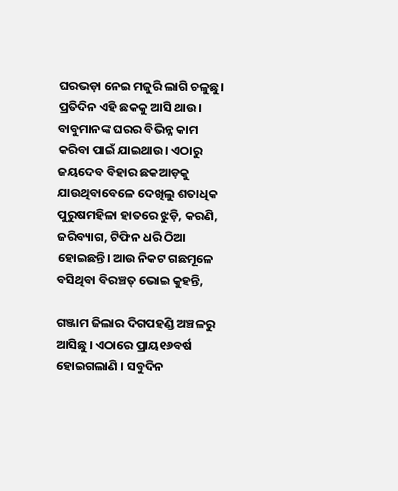ଘରଭଡ଼ା ନେଇ ମଜୁରି ଲାଗି ଚଳୁଛୁ। ପ୍ରତିଦିନ ଏହି ଛକକୁ ଆସି ଥାଉ। ବାବୁମାନଙ୍କ ଘରର ବିଭିନ୍ନ କାମ କରିବା ପାଇଁ ଯାଇଥାଉ। ଏଠାରୁ ଜୟଦେବ ବିହାର ଛକଆଡ଼କୁ ଯାଉଥିବାବେଳେ ଦେଖିଲୁ ଶତାଧିକ ପୁରୁଷମହିଳା ହାତରେ ଝୁଡ଼ି, କରଣି, ଜରିବ୍ୟାଗ, ଟିଫିନ ଧରି ଠିଆ ହୋଇଛନ୍ତି। ଆଉ ନିକଟ ଗଛମୂଳେ ବସିଥିବା ବିରଞ୍ଚତ୍ ଭୋଇ କୁହନ୍ତି,

ଗଞ୍ଜାମ ଜିଲାର ଦିଗପହଣ୍ଡି ଅଞ୍ଚଳରୁ ଆସିଛୁ । ଏଠାରେ ପ୍ରାୟ୧୬ବର୍ଷ ହୋଇଗଲାଣି । ସବୁଦିନ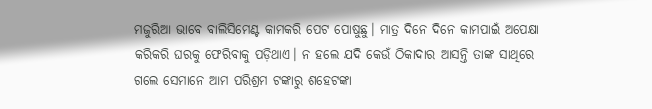ମଜୁରିଆ ଭାବେ ବାଲିସିମେଣ୍ଟ କାମକରି ପେଟ ପୋଷୁଛୁ। ମାତ୍ର ଦିନେ ଦିନେ କାମପାଇଁ ଅପେକ୍ଷା କରିକରି ଘରକୁ ଫେରିବାକୁ ପଡ଼ିଥାଏ। ନ ହଲେ ଯଦି କେଉଁ ଠିକାଦାର ଆସନ୍ତି ତାଙ୍କ ସାଥିରେ ଗଲେ ସେମାନେ ଆମ ପରିଶ୍ରମ ଟଙ୍କାରୁ ଶହେଟଙ୍କା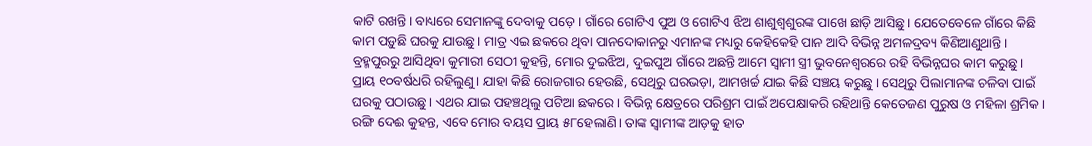କାଟି ରଖନ୍ତି। ବାଧ୍ୟରେ ସେମାନଙ୍କୁ ଦେବାକୁ ପଡ଼େ । ଗାଁରେ ଗୋଟିଏ ପୁଅ ଓ ଗୋଟିଏ ଝିଅ ଶାଶୁଶ୍ୱଶୁରଙ୍କ ପାଖେ ଛାଡ଼ି ଆସିଛୁ। ଯେତେବେଳେ ଗାଁରେ କିଛି କାମ ପଡ଼ୁଛି ଘରକୁ ଯାଉଛୁ। ମାତ୍ର ଏଇ ଛକରେ ଥିବା ପାନଦୋକାନରୁ ଏମାନଙ୍କ ମଧ୍ୟରୁ କେହିକେହି ପାନ ଆଦି ବିଭିନ୍ନ ଅମଳଦ୍ରବ୍ୟ କିଣିଆଣୁଥାନ୍ତି। ବ୍ରହ୍ମପୁରରୁ ଆସିଥିବା କୁମାରୀ ସେଠୀ କୁହନ୍ତି, ମୋର ଦୁଇଝିଅ, ଦୁଇପୁଅ ଗାଁରେ ଅଛନ୍ତି ଆମେ ସ୍ବାମୀ ସ୍ତ୍ରୀ ଭୁବନେଶ୍ୱରରେ ରହି ବିଭିନ୍ନଘର କାମ କରୁଛୁ। ପ୍ରାୟ ୧୦ବର୍ଷଧରି ରହିଲୁଣୁ। ଯାହା କିଛି ରୋଜଗାର ହେଉଛି, ସେଥିରୁ ଘରଭଡ଼ା, ଆମଖର୍ଚ୍ଚ ଯାଇ କିଛି ସଞ୍ଚୟ କରୁଛୁ । ସେଥିରୁ ପିଲାମାନଙ୍କ ଚଳିବା ପାଇଁ ଘରକୁ ପଠାଉଛୁ। ଏଥର ଯାଇ ପହଞ୍ଚଥିଲୁ ପଟିଆ ଛକରେ। ବିଭିନ୍ନ କ୍ଷେତ୍ରରେ ପରିଶ୍ରମ ପାଇଁ ଅପେକ୍ଷାକରି ରହିଥାନ୍ତି କେତେଜଣ ପୁରୁଷ ଓ ମହିଳା ଶ୍ରମିକ। ରଙ୍ଗି ଦେଈ କୁହନ୍ତ, ଏବେ ମୋର ବୟସ ପ୍ରାୟ ୫୮ହେଲାଣି। ତାଙ୍କ ସ୍ବାମୀଙ୍କ ଆଡ଼କୁ ହାତ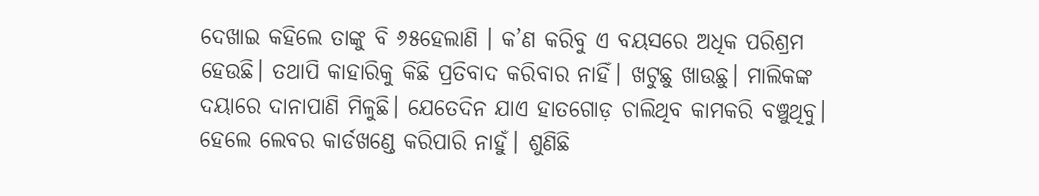ଦେଖାଇ କହିଲେ ତାଙ୍କୁ ବି ୬୫ହେଲାଣି । କ’ଣ କରିବୁ ଏ ବୟସରେ ଅଧିକ ପରିଶ୍ରମ ହେଉଛି। ତଥାପି କାହାରିକୁ କିଛି ପ୍ରତିବାଦ କରିବାର ନାହିଁ। ଖଟୁଛୁ ଖାଉଛୁ। ମାଲିକଙ୍କ ଦୟାରେ ଦାନାପାଣି ମିଳୁଛି। ଯେତେଦିନ ଯାଏ ହାତଗୋଡ଼ ଚାଲିଥିବ କାମକରି ବଞ୍ଚୁଥିବୁ। ହେଲେ ଲେବର କାର୍ଡଖଣ୍ଡେ କରିପାରି ନାହୁଁ। ଶୁଣିଛି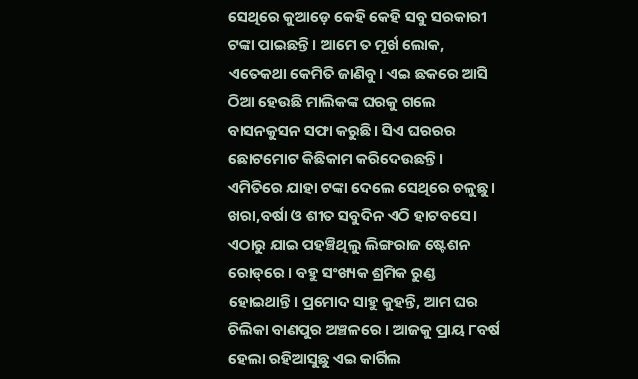ସେଥିରେ କୁଆଡ଼େ କେହି କେହି ସବୁ ସରକାରୀ ଟଙ୍କା ପାଇଛନ୍ତି। ଆମେ ତ ମୂର୍ଖ ଲୋକ, ଏତେକଥା କେମିତି ଜାଣିବୁ। ଏଇ ଛକରେ ଆସି ଠିଆ ହେଉଛି ମାଲିକଙ୍କ ଘରକୁ ଗଲେ ବାସନକୁସନ ସଫା କରୁଛି। ସିଏ ଘରରର ଛୋଟମୋଟ କିଛିକାମ କରିଦେଉଛନ୍ତି। ଏମିତିରେ ଯାହା ଟଙ୍କା ଦେଲେ ସେଥିରେ ଚଳୁଛୁ। ଖରା,ବର୍ଷା ଓ ଶୀତ ସବୁଦିନ ଏଠି ହାଟବସେ। ଏଠାରୁ ଯାଇ ପହଞ୍ଚିଥିଲୁ ଲିଙ୍ଗରାଜ ଷ୍ଟେଶନ ରୋଡ୍‌ରେ । ବହୁ ସଂଖ୍ୟକ ଶ୍ରମିକ ରୁଣ୍ଡ ହୋଇଥାନ୍ତି। ପ୍ରମୋଦ ସାହୁ କୁହନ୍ତି, ଆମ ଘର ଚିଲିକା ବାଣପୁର ଅଞ୍ଚଳରେ । ଆଜକୁ ପ୍ରାୟ ୮ବର୍ଷ ହେଲା ରହିଆସୁଛୁ ଏଇ କାର୍ଗିଲ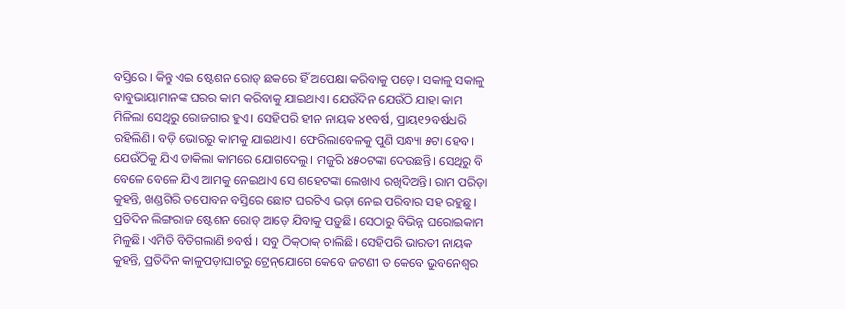ବସ୍ତିରେ । କିନ୍ତୁ ଏଇ ଷ୍ଟେଶନ ରୋଡ୍‌ ଛକରେ ହିଁ ଅପେକ୍ଷା କରିବାକୁ ପଡ଼େ। ସକାଳୁ ସକାଳୁ ବାବୁଭାୟାମାନଙ୍କ ଘରର କାମ କରିବାକୁ ଯାଇଥାଏ। ଯେଉଁଦିନ ଯେଉଁଠି ଯାହା କାମ ମିଳିଲା ସେଥିରୁ ରୋଜଗାର ହୁଏ। ସେହିପରି ହୀନ ନାୟକ ୪୧ବର୍ଷ, ପ୍ରାୟ୧୨ବର୍ଷଧରି ରହିଲିଣି। ବଡ଼ି ଭୋରରୁ କାମକୁ ଯାଇଥାଏ। ଫେରିଲାବେଳକୁ ପୁଣି ସନ୍ଧ୍ୟା ୫ଟା ହେବ। ଯେଉଁଠିକୁ ଯିଏ ଡାକିଲା କାମରେ ଯୋଗଦେଲୁ। ମଜୁରି ୪୫୦ଟଙ୍କା ଦେଉଛନ୍ତି। ସେଥିରୁ ବି ବେଳେ ବେଳେ ଯିଏ ଆମକୁ ନେଇଥାଏ ସେ ଶହେଟଙ୍କା ଲେଖାଏ ରଖିଦିଅନ୍ତି। ରାମ ପରିଡ଼ା କୁହନ୍ତି, ଖଣ୍ଡଗିରି ତପୋବନ ବସ୍ତିରେ ଛୋଟ ଘରଟିଏ ଭଡ଼ା ନେଇ ପରିବାର ସହ ରହୁଛୁ। ପ୍ରତିଦିନ ଲିଙ୍ଗରାଜ ଷ୍ଟେଶନ ରୋଡ୍‌ ଆଡ଼େ ଯିବାକୁ ପଡ଼ୁଛି। ସେଠାରୁ ବିଭିନ୍ନ ଘରୋଇକାମ ମିଳୁଛି। ଏମିତି ବିତିଗଲାଣି ୭ବର୍ଷ । ସବୁ ଠିକ୍‌ଠାକ୍‌ ଚାଲିଛି। ସେହିପରି ଭାରତୀ ନାୟକ କୁହନ୍ତି, ପ୍ରତିଦିନ କାଳୁପଡ଼ାଘାଟରୁ ଟ୍ରେନ୍‌ଯୋଗେ କେବେ ଜଟଣୀ ତ କେବେ ଭୁବନେଶ୍ୱର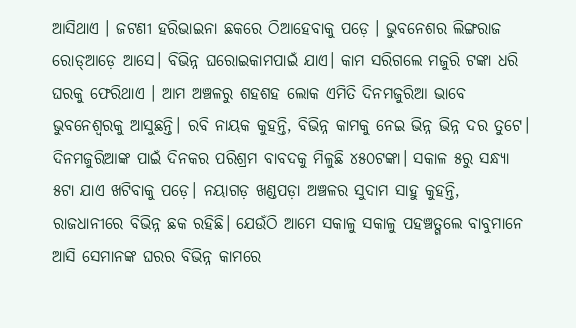ଆସିଥାଏ । ଜଟଣୀ ହରିଭାଇନା ଛକରେ ଠିଆହେବାକୁ ପଡ଼େ । ଭୁବନେଶର ଲିଙ୍ଗରାଜ ରୋଡ୍‌ଆଡ଼େ ଆସେ। ବିଭିନ୍ନ ଘରୋଇକାମପାଇଁ ଯାଏ। କାମ ସରିଗଲେ ମଜୁରି ଟଙ୍କା ଧରି ଘରକୁ ଫେରିଥାଏ । ଆମ ଅଞ୍ଚଳରୁ ଶହଶହ ଲୋକ ଏମିତି ଦିନମଜୁରିଆ ଭାବେ ଭୁବନେଶ୍ୱରକୁ ଆସୁଛନ୍ତି। ରବି ନାୟକ କୁହନ୍ତି, ବିଭିନ୍ନ କାମକୁ ନେଇ ଭିନ୍ନ ଭିନ୍ନ ଦର ତୁଟେ। ଦିନମଜୁରିଆଙ୍କ ପାଇଁ ଦିନକର ପରିଶ୍ରମ ବାବଦକୁ ମିଳୁଛି ୪୫୦ଟଙ୍କା। ସକାଳ ୫ରୁ ସନ୍ଧ୍ୟା ୫ଟା ଯାଏ ଖଟିବାକୁ ପଡ଼େ। ନୟାଗଡ଼ ଖଣ୍ଡପଡ଼ା ଅଞ୍ଚଳର ସୁଦାମ ସାହୁ କୁହନ୍ତି, ରାଜଧାନୀରେ ବିଭିନ୍ନ ଛକ ରହିଛି। ଯେଉଁଠି ଆମେ ସକାଳୁ ସକାଳୁ ପହଞ୍ଚତ୍ଗଲେ ବାବୁମାନେ ଆସି ସେମାନଙ୍କ ଘରର ବିଭିନ୍ନ କାମରେ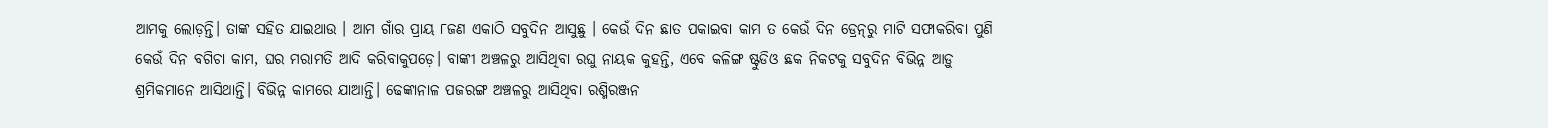ଆମକୁ ଲୋଡ଼ନ୍ତି। ତାଙ୍କ ସହିତ ଯାଇଥାଉ । ଆମ ଗାଁର ପ୍ରାୟ ୮ଜଣ ଏକାଠି ସବୁଦିନ ଆସୁଛୁ । କେଉଁ ଦିନ ଛାତ ପକାଇବା କାମ ତ କେଉଁ ଦିନ ଡ୍ରେନ୍‌ରୁ ମାଟି ସଫାକରିବା ପୁଣି କେଉଁ ଦିନ ବଗିଚା କାମ, ଘର ମରାମତି ଆଦି କରିବାକୁପଡ଼େ। ବାଙ୍କୀ ଅଞ୍ଚଳରୁ ଆସିଥିବା ରଘୁ ନାୟକ କୁହନ୍ତି, ଏବେ କଳିଙ୍ଗ ଷ୍ଟୁଡିଓ ଛକ ନିକଟକୁ ସବୁଦିନ ବିଭିନ୍ନ ଆଡ଼ୁ ଶ୍ରମିକମାନେ ଆସିଥାନ୍ତି। ବିଭିନ୍ନ କାମରେ ଯାଆନ୍ତି। ଢେଙ୍କାନାଳ ପଜରଙ୍ଗ ଅଞ୍ଚଳରୁ ଆସିଥିବା ରଶ୍ମିରଞ୍ଜନ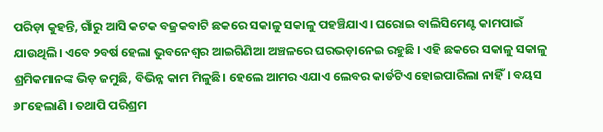ପରିଡ଼ା କୁହନ୍ତି, ଗାଁରୁ ଆସି କଟକ ବଜ୍ରକବାଟି ଛକରେ ସକାଳୁ ସକାଳୁ ପହଞ୍ଚିଯାଏ। ଘରୋଇ ବାଲିସିମେଣ୍ଟ କାମପାଇଁ ଯାଉଥିଲି। ଏବେ ୨ବର୍ଷ ହେଲା ଭୁବନେଶ୍ୱର ଆଇଗିଣିଆ ଅଞ୍ଚଳରେ ଘରଭଡ଼ାନେଇ ରହୁଛି । ଏହି ଛକରେ ସକାଳୁ ସକାଳୁ ଶ୍ରମିକମାନଙ୍କ ଭିଡ଼ ଜମୁଛି, ବିଭିନ୍ନ କାମ ମିଳୁଛି। ହେଲେ ଆମର ଏଯାଏ ଲେବର କାର୍ଡଟିଏ ହୋଇପାରିଲା ନାହିଁ। ବୟସ ୬୮ହେଲାଣି । ତଥାପି ପରିଶ୍ରମ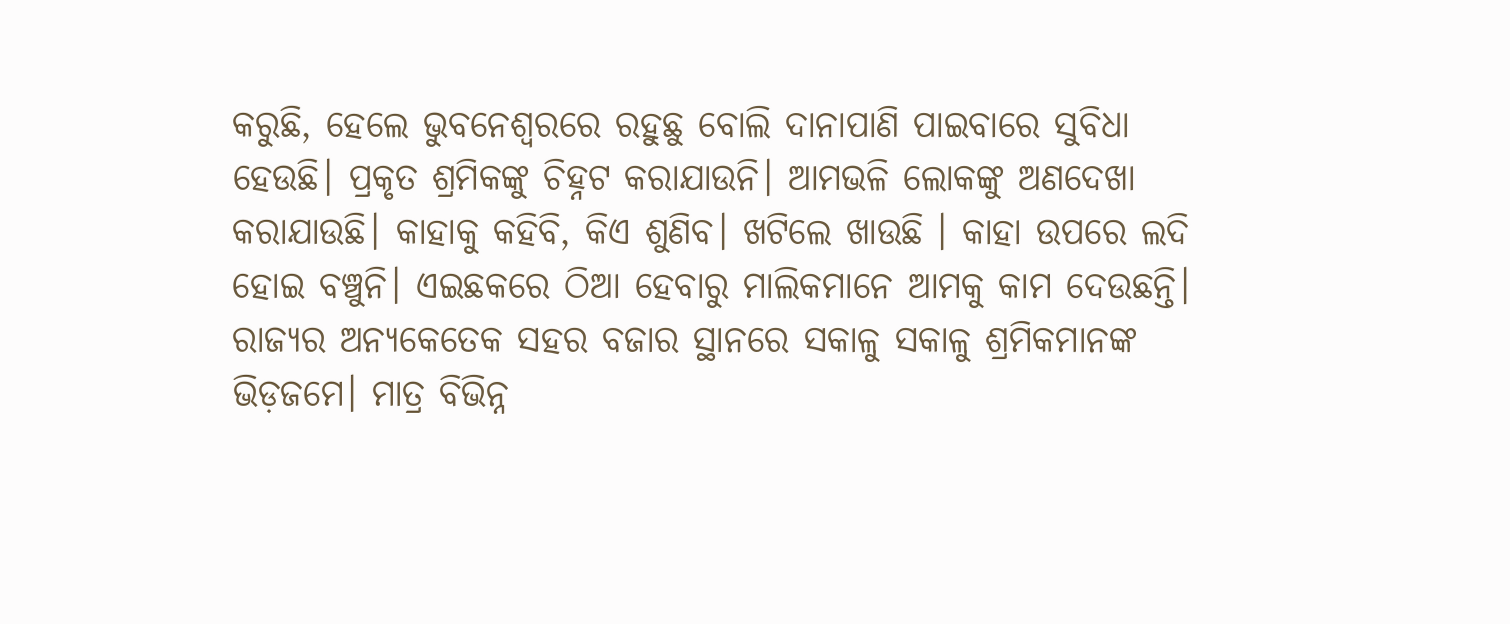କରୁଛି, ହେଲେ ଭୁବନେଶ୍ୱରରେ ରହୁଛୁ ବୋଲି ଦାନାପାଣି ପାଇବାରେ ସୁବିଧା ହେଉଛି। ପ୍ରକୃତ ଶ୍ରମିକଙ୍କୁ ଚିହ୍ନଟ କରାଯାଉନି। ଆମଭଳି ଲୋକଙ୍କୁ ଅଣଦେଖା କରାଯାଉଛି। କାହାକୁ କହିବି, କିଏ ଶୁଣିବ। ଖଟିଲେ ଖାଉଛି । କାହା ଉପରେ ଲଦି ହୋଇ ବଞ୍ଚୁନି। ଏଇଛକରେ ଠିଆ ହେବାରୁ ମାଲିକମାନେ ଆମକୁ କାମ ଦେଉଛନ୍ତି। ରାଜ୍ୟର ଅନ୍ୟକେତେକ ସହର ବଜାର ସ୍ଥାନରେ ସକାଳୁ ସକାଳୁ ଶ୍ରମିକମାନଙ୍କ ଭିଡ଼ଜମେ। ମାତ୍ର ବିଭିନ୍ନ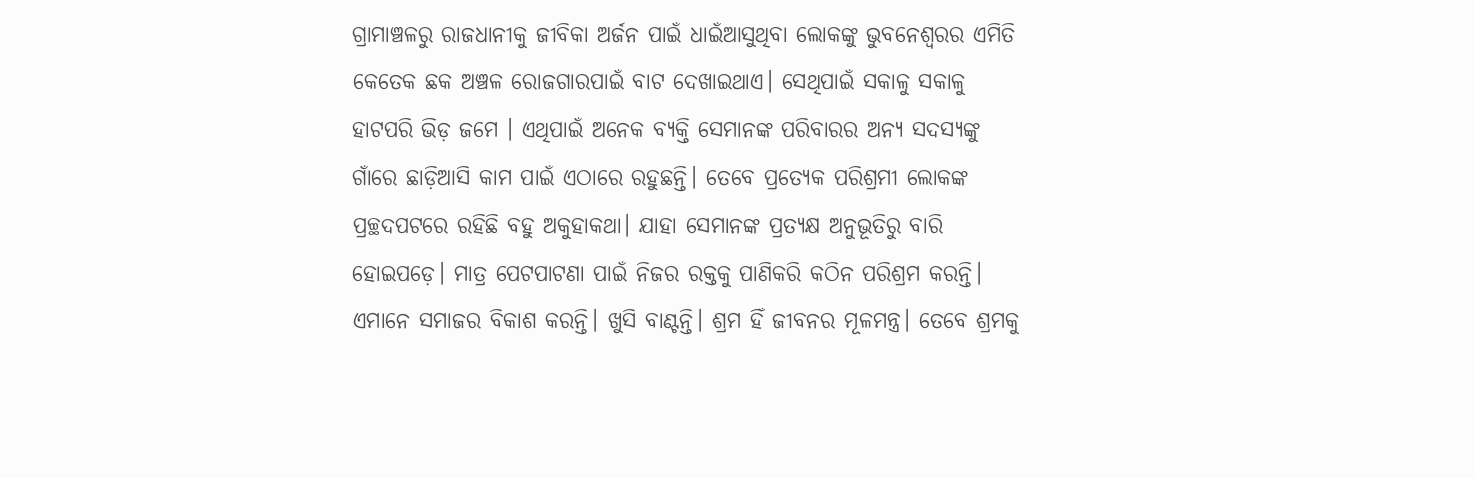ଗ୍ରାମାଞ୍ଚଳରୁ ରାଜଧାନୀକୁ ଜୀବିକା ଅର୍ଜନ ପାଇଁ ଧାଇଁଆସୁଥିବା ଲୋକଙ୍କୁ ଭୁବନେଶ୍ୱରର ଏମିତି କେତେକ ଛକ ଅଞ୍ଚଳ ରୋଜଗାରପାଇଁ ବାଟ ଦେଖାଇଥାଏ। ସେଥିପାଇଁ ସକାଳୁ ସକାଳୁ ହାଟପରି ଭିଡ଼ ଜମେ । ଏଥିପାଇଁ ଅନେକ ବ୍ୟକ୍ତି ସେମାନଙ୍କ ପରିବାରର ଅନ୍ୟ ସଦସ୍ୟଙ୍କୁ ଗାଁରେ ଛାଡ଼ିଆସି କାମ ପାଇଁ ଏଠାରେ ରହୁଛନ୍ତି। ତେବେ ପ୍ରତ୍ୟେକ ପରିଶ୍ରମୀ ଲୋକଙ୍କ ପ୍ରଚ୍ଛଦପଟରେ ରହିଛି ବହୁ ଅକୁହାକଥା। ଯାହା ସେମାନଙ୍କ ପ୍ରତ୍ୟକ୍ଷ ଅନୁଭୂତିରୁ ବାରି ହୋଇପଡ଼େ। ମାତ୍ର ପେଟପାଟଣା ପାଇଁ ନିଜର ରକ୍ତକୁ ପାଣିକରି କଠିନ ପରିଶ୍ରମ କରନ୍ତି। ଏମାନେ ସମାଜର ବିକାଶ କରନ୍ତି। ଖୁସି ବାଣ୍ଟନ୍ତି। ଶ୍ରମ ହିଁ ଜୀବନର ମୂଳମନ୍ତ୍ର। ତେବେ ଶ୍ରମକୁ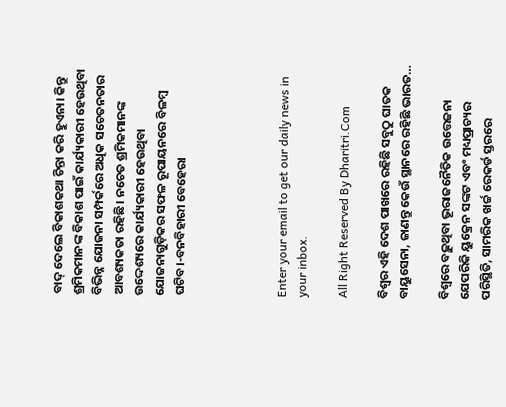ବାଦ୍‌ ଦେଲେ ବିକାଶକଥା ଚିନ୍ତା କରି ହୁଏନା। କିନ୍ତୁ ଶ୍ରମିକମାନଙ୍କ ବିକାଶ ପାଇଁ କାର୍ଯ୍ୟକାରୀ ହେଉଥିବା ବିଭିନ୍ନ ଯୋଜନା ସମ୍ପର୍କରେ ଅଧିକ ସଚେତନତାର ଆବଶ୍ୟକତା ରହିଛି। ନଚେତ ଶ୍ରମିକମାନଙ୍କ ଉଦ୍ଦେଶ୍ୟରେ କାର୍ଯ୍ୟକାରୀ ହେଉଥିବା ଯୋଜନାଗୁଡ଼ିକର ସଫଳ ରୂପାୟନରେ ବିଳମ୍ବ ଘଟିବ।-ବନବିହାରୀ ବେହେରା




Enter your email to get our daily news in your inbox.

All Right Reserved By Dharitri.Com

ବିଶ୍ୱର ଏହି ଦେଶ ପାଖରେ ରହିଛି ସବୁଠୁ ଘାତକ ବାୟୁସେନା, ଜାଣନ୍ତୁ କେଉଁ ସ୍ଥାନରେ ରହିଛି ଭାରତ…

ବିଶ୍ୱରେ ବଢ଼ୁଥିବା ଭୂରାଜନୈତିକ ଉତ୍ତେଜନା ଯେପରିକି ୟୁକ୍ରେନ ସଙ୍କଟ ଏବଂ ମଧ୍ୟପ୍ରାଚ୍ୟର ପରିସ୍ଥିତି, ସାମରିକ ଖର୍ଚ୍ଚ ରେକର୍ଡ ସ୍ତରରେ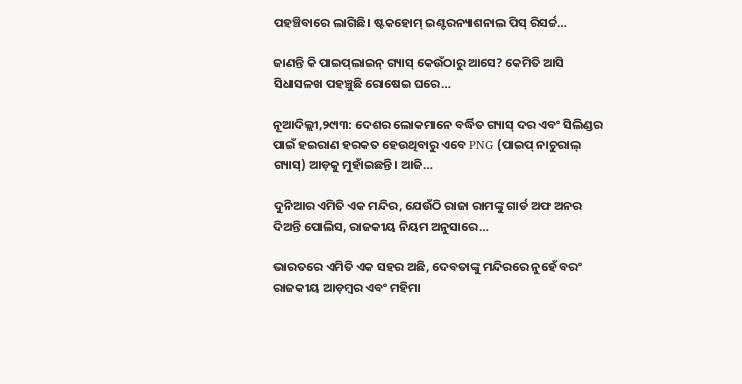ପହଞ୍ଚିବାରେ ଲାଗିଛି। ଷ୍ଟକହୋମ୍‌ ଇଣ୍ଟରନ୍ୟାଶନାଲ ପିସ୍‌ ରିସର୍ଚ୍ଚ…

ଜାଣନ୍ତି କି ପାଇପ୍‌ଲାଇନ୍‌ ଗ୍ୟାସ୍‌ କେଉଁଠାରୁ ଆସେ? କେମିତି ଆସି ସିଧାସଳଖ ପହଞ୍ଚୁଛି ରୋଷେଇ ଘରେ…

ନୂଆଦିଲ୍ଲୀ,୨୯ା୩: ଦେଶର ଲୋକମାନେ ବର୍ଦ୍ଧିତ ଗ୍ୟାସ୍‌ ଦର ଏବଂ ସିଲିଣ୍ଡର ପାଇଁ ହଇରାଣ ହରକତ ହେଉଥିବାରୁ ଏବେ PNG (ପାଇପ୍‌ ନାଚୁରାଲ୍‌ ଗ୍ୟାସ୍‌) ଆଡ଼କୁ ମୁହାଁଇଛନ୍ତି। ଆଜି…

ଦୁନିଆର ଏମିତି ଏକ ମନ୍ଦିର, ଯେଉଁଠି ରାଜା ରାମଙ୍କୁ ଗାର୍ଡ ଅଫ ଅନର ଦିଅନ୍ତି ପୋଲିସ, ରାଜକୀୟ ନିୟମ ଅନୁସାରେ…

ଭାରତରେ ଏମିତି ଏକ ସହର ଅଛି, ଦେବତାଙ୍କୁ ମନ୍ଦିରରେ ନୁହେଁ ବରଂ ରାଜକୀୟ ଆଡ଼ମ୍ବର ଏବଂ ମହିମା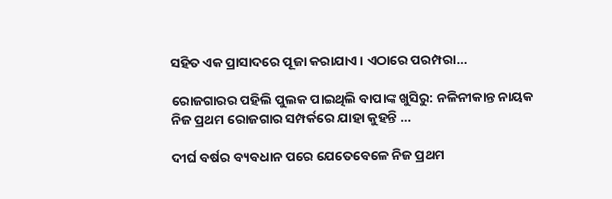ସହିତ ଏକ ପ୍ରାସାଦରେ ପୂଜା କରାଯାଏ। ଏଠାରେ ପରମ୍ପରା…

ରୋଜଗାରର ପହିଲି ପୁଲକ ପାଇଥିଲି ବାପାଙ୍କ ଖୁସିରୁ: ନଳିନୀକାନ୍ତ ନାୟକ ନିଜ ପ୍ରଥମ ରୋଜଗାର ସମ୍ପର୍କରେ ଯାହା କୁହନ୍ତି …

ଦୀର୍ଘ ବର୍ଷର ବ୍ୟବଧାନ ପରେ ଯେତେବେଳେ ନିଜ ପ୍ରଥମ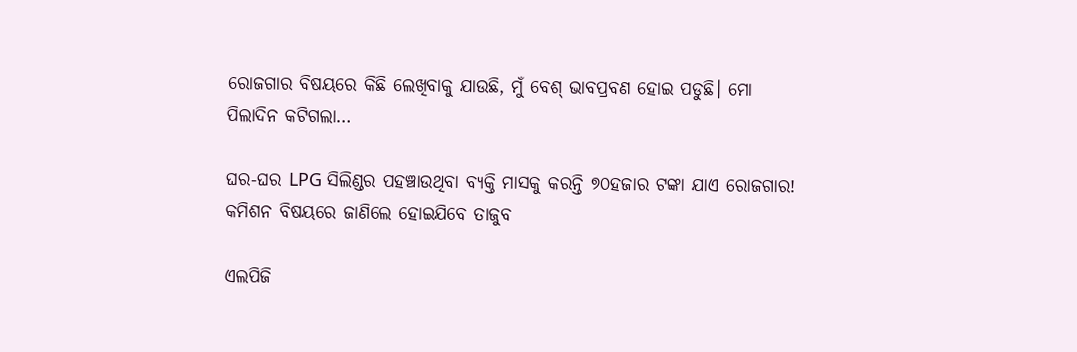ରୋଜଗାର ବିଷୟରେ କିଛି ଲେଖିବାକୁ ଯାଉଛି, ମୁଁ ବେଶ୍‌ ଭାବପ୍ରବଣ ହୋଇ ପଡୁଛି। ମୋ ପିଲାଦିନ କଟିଗଲା…

ଘର-ଘର LPG ସିଲିଣ୍ଡର ପହଞ୍ଚାଉଥିବା ବ୍ୟକ୍ତି ମାସକୁ କରନ୍ତି ୭୦ହଜାର ଟଙ୍କା ଯାଏ ରୋଜଗାର! କମିଶନ ବିଷୟରେ ଜାଣିଲେ ହୋଇଯିବେ ତାଜୁବ

ଏଲପିଜି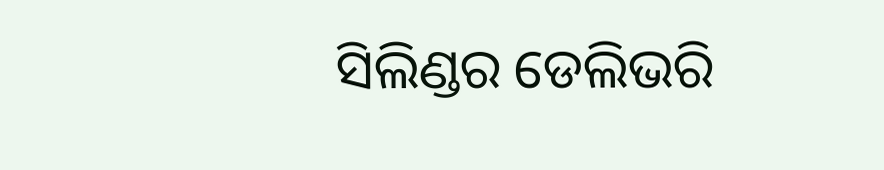ସିଲିଣ୍ଡର ଡେଲିଭରି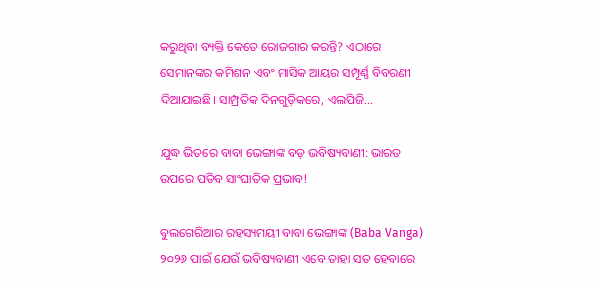କରୁଥିବା ବ୍ୟକ୍ତି କେତେ ରୋଜଗାର କରନ୍ତି? ଏଠାରେ ସେମାନଙ୍କର କମିଶନ ଏବଂ ମାସିକ ଆୟର ସମ୍ପୂର୍ଣ୍ଣ ବିବରଣୀ ଦିଆଯାଇଛି। ସାମ୍ପ୍ରତିକ ଦିନଗୁଡ଼ିକରେ, ଏଲପିଜି…

ଯୁଦ୍ଧ ଭିତରେ ବାବା ଭେଙ୍ଗାଙ୍କ ବଡ଼ ଭବିଷ୍ୟବାଣୀ: ଭାରତ ଉପରେ ପଡିବ ସାଂଘାତିକ ପ୍ରଭାବ!

ବୁଲଗେରିଆର ରହସ୍ୟମୟୀ ବାବା ଭେଙ୍ଗାଙ୍କ (Baba Vanga) ୨୦୨୬ ପାଇଁ ଯେଉଁ ଭବିଷ୍ୟବାଣୀ ଏବେ ତାହା ସତ ହେବାରେ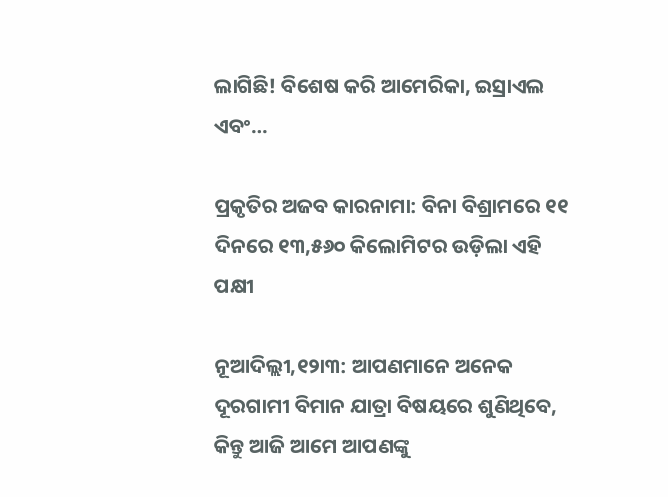ଲାଗିଛି! ବିଶେଷ କରି ଆମେରିକା, ଇସ୍ରାଏଲ ଏବଂ…

ପ୍ରକୃତିର ଅଜବ କାରନାମା: ବିନା ବିଶ୍ରାମରେ ୧୧ ଦିନରେ ୧୩,୫୬୦ କିଲୋମିଟର ଉଡ଼ିଲା ଏହି ପକ୍ଷୀ

ନୂଆଦିଲ୍ଲୀ,୧୨ା୩: ଆପଣମାନେ ଅନେକ ଦୂରଗାମୀ ବିମାନ ଯାତ୍ରା ବିଷୟରେ ଶୁଣିଥିବେ, କିନ୍ତୁ ଆଜି ଆମେ ଆପଣଙ୍କୁ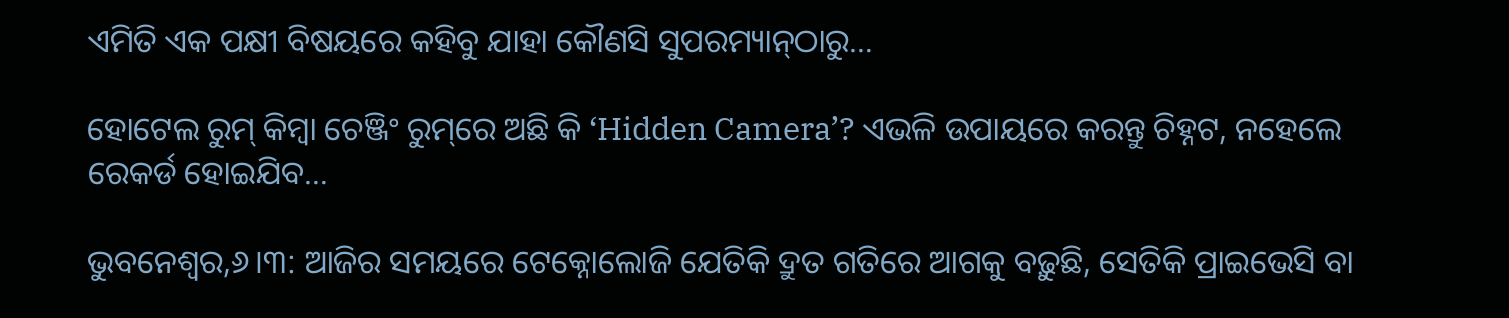ଏମିତି ଏକ ପକ୍ଷୀ ବିଷୟରେ କହିବୁ ଯାହା କୌଣସି ସୁପରମ୍ୟାନ୍‌ଠାରୁ…

ହୋଟେଲ ରୁମ୍‌ କିମ୍ବା ଚେଞ୍ଜିଂ ରୁମ୍‌ରେ ଅଛି କି ‘Hidden Camera’? ଏଭଳି ଉପାୟରେ କରନ୍ତୁ ଚିହ୍ନଟ, ନହେଲେ ରେକର୍ଡ ହୋଇଯିବ…

ଭୁବନେଶ୍ୱର,୬।୩: ଆଜିର ସମୟରେ ଟେକ୍ନୋଲୋଜି ଯେତିକି ଦ୍ରୁତ ଗତିରେ ଆଗକୁ ବଢ଼ୁଛି, ସେତିକି ପ୍ରାଇଭେସି ବା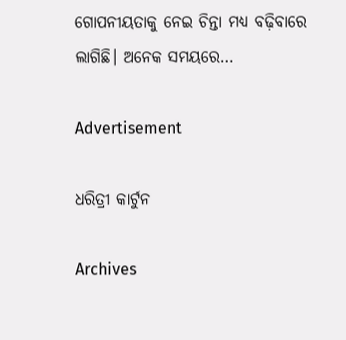ଗୋପନୀୟତାକୁ ନେଇ ଚିନ୍ତା ମଧ୍ୟ ବଢ଼ିବାରେ ଲାଗିଛି। ଅନେକ ସମୟରେ…

Advertisement

ଧରିତ୍ରୀ କାର୍ଟୁନ

Archives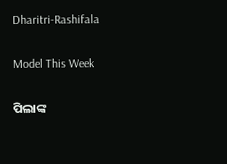Dharitri-Rashifala

Model This Week

ପିଲାଙ୍କ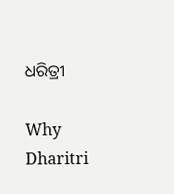ଧରିତ୍ରୀ

Why Dharitri